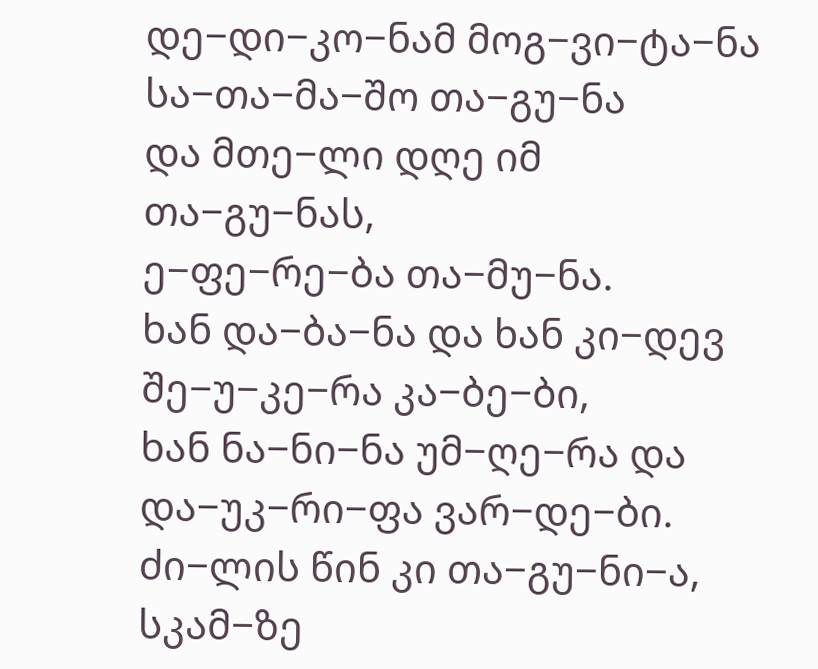დე−დი−კო−ნამ მოგ−ვი−ტა−ნა
სა−თა−მა−შო თა−გუ−ნა
და მთე−ლი დღე იმ თა−გუ−ნას,
ე−ფე−რე−ბა თა−მუ−ნა.
ხან და−ბა−ნა და ხან კი−დევ
შე−უ−კე−რა კა−ბე−ბი,
ხან ნა−ნი−ნა უმ−ღე−რა და
და−უკ−რი−ფა ვარ−დე−ბი.
ძი−ლის წინ კი თა−გუ−ნი−ა,
სკამ−ზე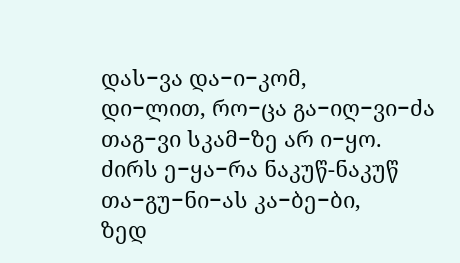დას−ვა და−ი−კომ,
დი−ლით, რო−ცა გა−იღ−ვი−ძა
თაგ−ვი სკამ−ზე არ ი−ყო.
ძირს ე−ყა−რა ნაკუწ-ნაკუწ
თა−გუ−ნი−ას კა−ბე−ბი,
ზედ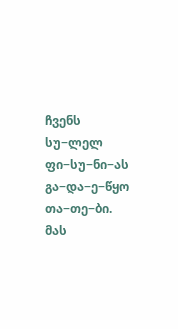ჩვენს სუ−ლელ ფი−სუ−ნი−ას
გა−და−ე−წყო თა−თე−ბი.
მას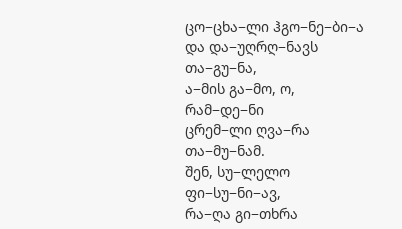ცო−ცხა−ლი ჰგო−ნე−ბი−ა
და და−უღრღ−ნავს თა−გუ−ნა,
ა−მის გა−მო, ო, რამ−დე−ნი
ცრემ−ლი ღვა−რა თა−მუ−ნამ.
შენ, სუ−ლელო ფი−სუ−ნი−ავ,
რა−ღა გი−თხრა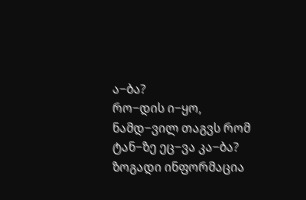ა−ბა?
რო−დის ი−ყო, ნამდ−ვილ თაგვს რომ
ტან−ზე ეც−ვა კა−ბა?
ზოგადი ინფორმაცია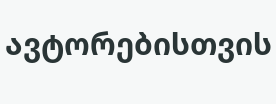ავტორებისთვის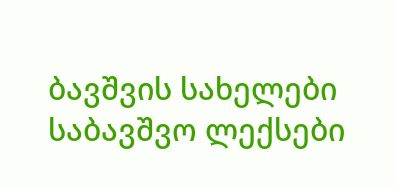ბავშვის სახელები
საბავშვო ლექსები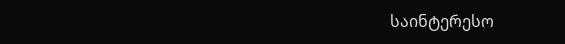საინტერესო